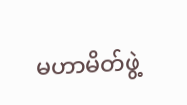မဟာမိတ်ဖွဲ့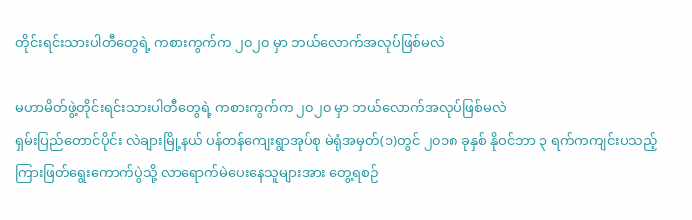တိုင်းရင်းသားပါတီတွေရဲ့ ကစားကွက်က ၂၀၂၀ မှာ ဘယ်လောက်အလုပ်ဖြစ်မလဲ

မဟာမိတ်ဖွဲ့တိုင်းရင်းသားပါတီတွေရဲ့ ကစားကွက်က ၂၀၂၀ မှာ ဘယ်လောက်အလုပ်ဖြစ်မလဲ
ရှမ်းပြည်တောင်ပိုင်း လဲချားမြို့နယ် ပန်တန်ကျေးရွာအုပ်စု မဲရုံအမှတ်(၁)တွင် ၂၀၁၈ ခုနှစ် နိုဝင်ဘာ ၃ ရက်ကကျင်းပသည့် ကြားဖြတ်ရွေးကောက်ပွဲသို့ လာရောက်မဲပေးနေသူများအား တွေ့ရစဉ်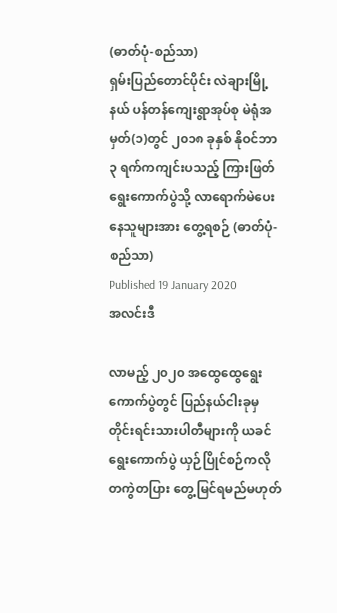(ဓာတ်ပုံ-စည်သာ)
ရှမ်းပြည်တောင်ပိုင်း လဲချားမြို့နယ် ပန်တန်ကျေးရွာအုပ်စု မဲရုံအမှတ်(၁)တွင် ၂၀၁၈ ခုနှစ် နိုဝင်ဘာ ၃ ရက်ကကျင်းပသည့် ကြားဖြတ်ရွေးကောက်ပွဲသို့ လာရောက်မဲပေးနေသူများအား တွေ့ရစဉ် (ဓာတ်ပုံ-စည်သာ)
Published 19 January 2020
အလင်းဒီ

လာမည့် ၂၀၂၀ အထွေထွေရွေးကောက်ပွဲတွင် ပြည်နယ်ငါးခုမှ တိုင်းရင်းသားပါတီများကို ယခင်ရွေးကောက်ပွဲ ယှဉ်ပြိုင်စဉ်ကလို တကွဲတပြား တွေ့မြင်ရမည်မဟုတ်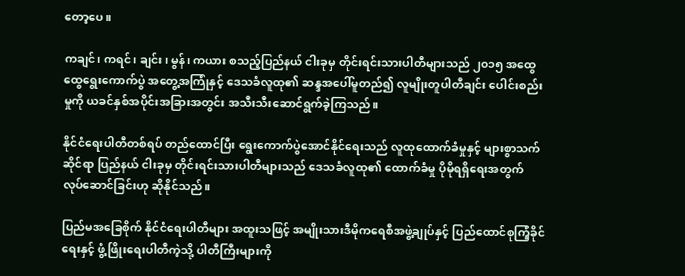တော့ပေ။

ကချင်၊ ကရင်၊ ချင်း၊ မွန်၊ ကယား စသည့်ပြည်နယ် ငါးခုမှ တိုင်းရင်းသားပါတီများသည် ၂၀၁၅ အထွေထွေရွေးကောက်ပွဲ အတွေ့အကြုံနှင့် ဒေသခံလူထု၏ ဆန္ဒအပေါ်မူတည်၍ လူမျိုးတူပါတီချင်း ပေါင်းစည်းမှုကို ယခင်နှစ်အပိုင်းအခြားအတွင်း အသီးသီးဆောင်ရွက်ခဲ့ကြသည်။

နိုင်ငံရေးပါတီတစ်ရပ် တည်ထောင်ပြီး ရွေးကောက်ပွဲအောင်နိုင်ရေးသည် လူထုထောက်ခံမှုနှင့် များစွာသက်ဆိုင်ရာ ပြည်နယ် ငါးခုမှ တိုင်းရင်းသားပါတီများသည် ဒေသခံလူထု၏ ထောက်ခံမှု ပိုမိုရရှိရေးအတွက် လုပ်ဆောင်ခြင်းဟု ဆိုနိုင်သည်။

ပြည်မအခြေစိုက် နိုင်ငံရေးပါတီများ အထူးသဖြင့် အမျိုးသားဒီမိုကရေစီအဖွဲ့ချုပ်နှင့် ပြည်ထောင်စုကြံ့ခိုင်ရေးနှင့် ဖွံ့ဖြိုးရေးပါတီကဲ့သို့ ပါတီကြီးများကို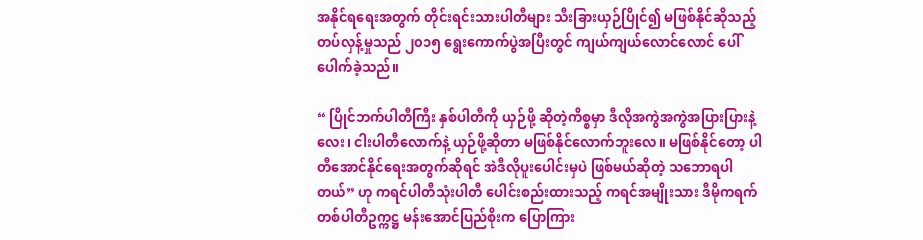အနိုင်ရရေးအတွက် တိုင်းရင်းသားပါတီများ သီးခြားယှဉ်ပြိုင်၍ မဖြစ်နိုင်ဆိုသည့် တပ်လှန့်မှုသည် ၂၀၁၅ ရွေးကောက်ပွဲအပြီးတွင် ကျယ်ကျယ်လောင်လောင် ပေါ်ပေါက်ခဲ့သည်။

“ ပြိုင်ဘက်ပါတီကြီး နှစ်ပါတီကို ယှဉ်ဖို့ ဆိုတဲ့ကိစ္စမှာ ဒီလိုအကွဲအကွဲအပြားပြားနဲ့ လေး၊ ငါးပါတီလောက်နဲ့ ယှဉ်ဖို့ဆိုတာ မဖြစ်နိုင်လောက်ဘူးလေ။ မဖြစ်နိုင်တော့ ပါတီအောင်နိုင်ရေးအတွက်ဆိုရင် အဲဒီလိုပူးပေါင်းမှပဲ ဖြစ်မယ်ဆိုတဲ့ သဘောရပါတယ်” ဟု ကရင်ပါတီသုံးပါတီ ပေါင်းစည်းထားသည့် ကရင်အမျိုးသား ဒီမိုကရက်တစ်ပါတီဥက္ကဋ္ဌ မန်းအောင်ပြည်စိုးက ပြောကြား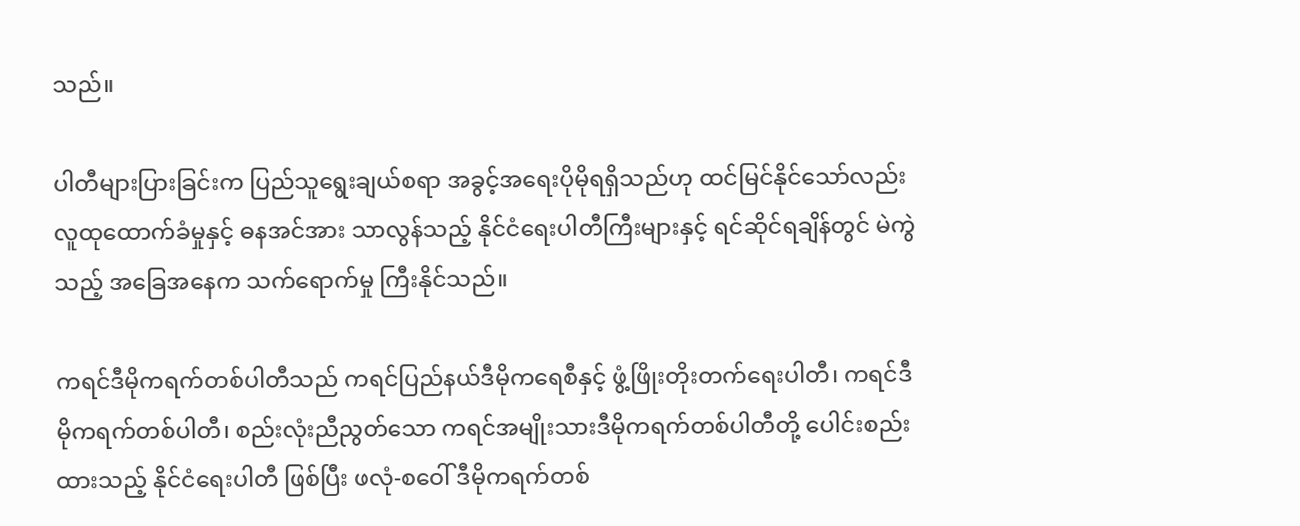သည်။

ပါတီများပြားခြင်းက ပြည်သူရွေးချယ်စရာ အခွင့်အရေးပိုမိုရရှိသည်ဟု ထင်မြင်နိုင်သော်လည်း လူထုထောက်ခံမှုနှင့် ဓနအင်အား သာလွန်သည့် နိုင်ငံရေးပါတီကြီးများနှင့် ရင်ဆိုင်ရချိန်တွင် မဲကွဲသည့် အခြေအနေက သက်ရောက်မှု ကြီးနိုင်သည်။

ကရင်ဒီမိုကရက်တစ်ပါတီသည် ကရင်ပြည်နယ်ဒီမိုကရေစီနှင့် ဖွံ့ဖြိုးတိုးတက်ရေးပါတီ၊ ကရင်ဒီမိုကရက်တစ်ပါတီ၊ စည်းလုံးညီညွတ်သော ကရင်အမျိုးသားဒီမိုကရက်တစ်ပါတီတို့ ပေါင်းစည်းထားသည့် နိုင်ငံရေးပါတီ ဖြစ်ပြီး ဖလုံ-စဝေါ် ဒီမိုကရက်တစ်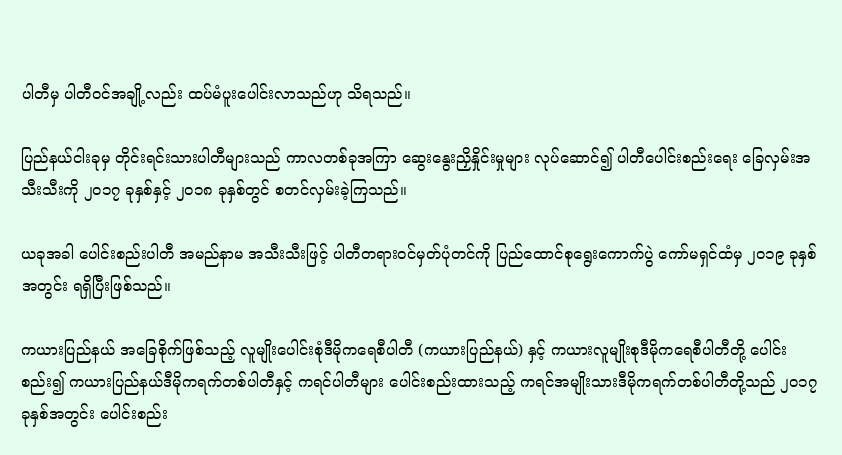ပါတီမှ ပါတီဝင်အချို့လည်း ထပ်မံပူးပေါင်းလာသည်ဟု သိရသည်။

ပြည်နယ်ငါးခုမှ တိုင်းရင်းသားပါတီများသည် ကာလတစ်ခုအကြာ ဆွေးနွေးညှိနှိုင်းမှုများ လုပ်ဆောင်၍ ပါတီပေါင်းစည်းရေး ခြေလှမ်းအသီးသီးကို ၂၀၁၇ ခုနှစ်နှင့် ၂၀၁၈ ခုနှစ်တွင် စတင်လှမ်းခဲ့ကြသည်။

ယခုအခါ ပေါင်းစည်းပါတီ အမည်နာမ အသီးသီးဖြင့် ပါတီတရားဝင်မှတ်ပုံတင်ကို ပြည်ထောင်စုရွေးကောက်ပွဲ ကော်မရှင်ထံမှ ၂၀၁၉ ခုနှစ်အတွင်း ရရှိပြီးဖြစ်သည်။

ကယားပြည်နယ် အခြေစိုက်ဖြစ်သည့် လူမျိုးပေါင်းစုံဒီမိုကရေစီပါတီ (ကယားပြည်နယ်) နှင့် ကယားလူမျိုးစုဒီမိုကရေစီပါတီတို့ ပေါင်းစည်း၍ ကယားပြည်နယ်ဒီမိုကရက်တစ်ပါတီနှင့် ကရင်ပါတီများ ပေါင်းစည်းထားသည့် ကရင်အမျိုးသားဒီမိုကရက်တစ်ပါတီတို့သည် ၂၀၁၇ ခုနှစ်အတွင်း ပေါင်းစည်း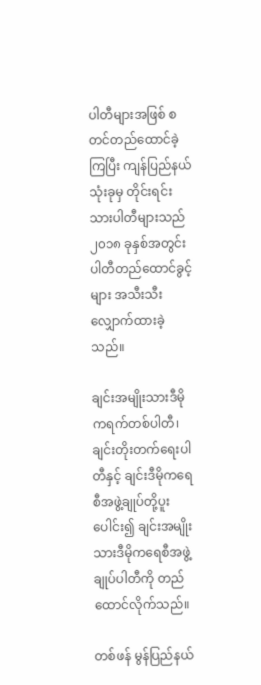ပါတီများအဖြစ် စတင်တည်ထောင်ခဲ့ကြပြီး ကျန်ပြည်နယ်သုံးခုမှ တိုင်းရင်းသားပါတီများသည် ၂၀၁၈ ခုနှစ်အတွင်း ပါတီတည်ထောင်ခွင့်များ အသီးသီးလျှောက်ထားခဲ့သည်။

ချင်းအမျိုးသားဒီမိုကရက်တစ်ပါတီ၊ ချင်းတိုးတက်ရေးပါတီနှင့် ချင်းဒီမိုကရေစီအဖွဲ့ချုပ်တို့ပူးပေါင်း၍ ချင်းအမျိုးသားဒီမိုကရေစီအဖွဲ့ချုပ်ပါတီကို တည်ထောင်လိုက်သည်။

တစ်ဖန် မွန်ပြည်နယ်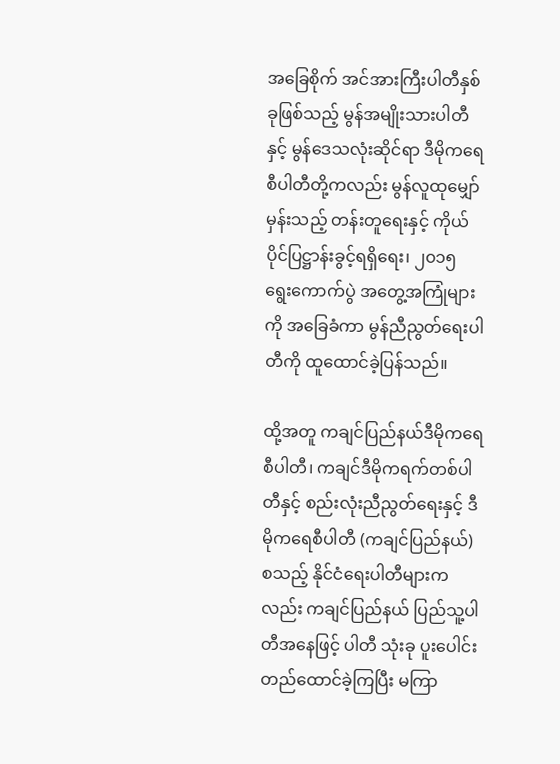အခြေစိုက် အင်အားကြီးပါတီနှစ်ခုဖြစ်သည့် မွန်အမျိုးသားပါတီနှင့် မွန်ဒေသလုံးဆိုင်ရာ ဒီမိုကရေစီပါတီတို့ကလည်း မွန်လူထုမျှော်မှန်းသည့် တန်းတူရေးနှင့် ကိုယ်ပိုင်ပြဋ္ဌာန်းခွင့်ရရှိရေး၊ ၂၀၁၅ ရွေးကောက်ပွဲ အတွေ့အကြုံများကို အခြေခံကာ မွန်ညီညွတ်ရေးပါတီကို ထူထောင်ခဲ့ပြန်သည်။

ထို့အတူ ကချင်ပြည်နယ်ဒီမိုကရေစီပါတီ၊ ကချင်ဒီမိုကရက်တစ်ပါတီနှင့် စည်းလုံးညီညွတ်ရေးနှင့် ဒီမိုကရေစီပါတီ (ကချင်ပြည်နယ်) စသည့် နိုင်ငံရေးပါတီများကလည်း ကချင်ပြည်နယ် ပြည်သူ့ပါတီအနေဖြင့် ပါတီ သုံးခု ပူးပေါင်းတည်ထောင်ခဲ့ကြပြီး မကြာ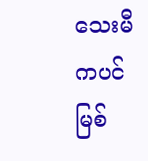သေးမီကပင် မြစ်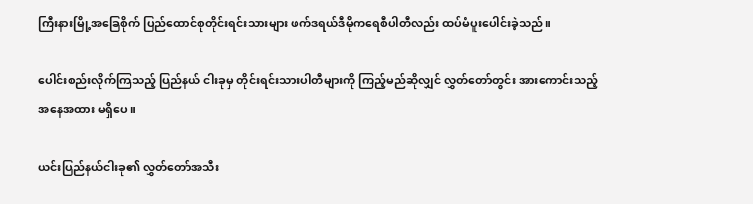ကြီးနားမြို့အခြေစိုက် ပြည်ထောင်စုတိုင်းရင်းသားများ ဖက်ဒရယ်ဒီမိုကရေစီပါတီလည်း ထပ်မံပူးပေါင်းခဲ့သည်။

ပေါင်းစည်းလိုက်ကြသည့် ပြည်နယ် ငါးခုမှ တိုင်းရင်းသားပါတီများကို ကြည့်မည်ဆိုလျှင် လွှတ်တော်တွင်း အားကောင်းသည့် အနေအထား မရှိပေ။

ယင်းပြည်နယ်ငါးခု၏ လွှတ်တော်အသီး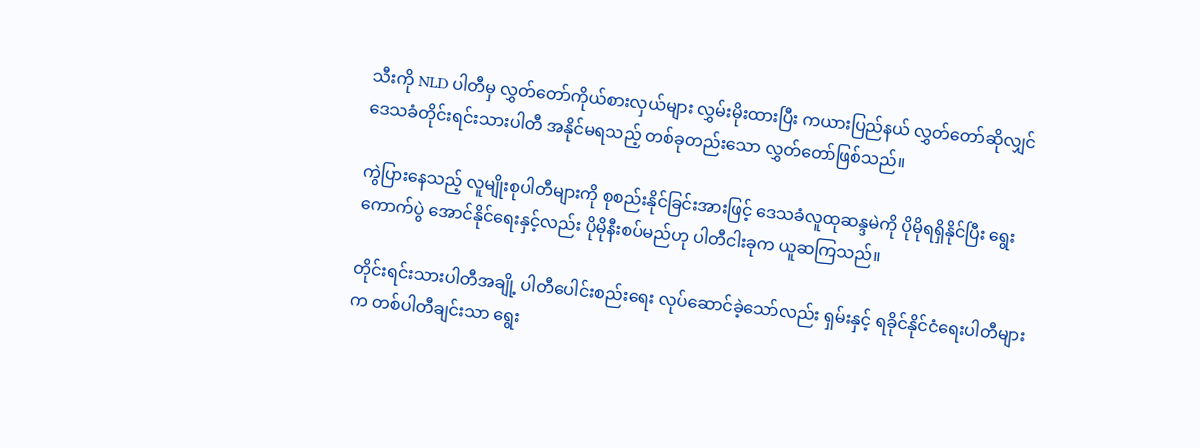သီးကို NLD ပါတီမှ လွှတ်တော်ကိုယ်စားလှယ်များ လွှမ်းမိုးထားပြီး ကယားပြည်နယ် လွှတ်တော်ဆိုလျှင် ဒေသခံတိုင်းရင်းသားပါတီ အနိုင်မရသည့် တစ်ခုတည်းသော လွှတ်တော်ဖြစ်သည်။

ကွဲပြားနေသည့် လူမျိုးစုပါတီများကို စုစည်းနိုင်ခြင်းအားဖြင့် ဒေသခံလူထုဆန္ဒမဲကို ပိုမိုရရှိနိုင်ပြီး ရွေးကောက်ပွဲ အောင်နိုင်ရေးနှင့်လည်း ပိုမိုနီးစပ်မည်ဟု ပါတီငါးခုက ယူဆကြသည်။

တိုင်းရင်းသားပါတီအချို့ ပါတီပေါင်းစည်းရေး လုပ်ဆောင်ခဲ့သော်လည်း ရှမ်းနှင့် ရခိုင်နိုင်ငံရေးပါတီများက တစ်ပါတီချင်းသာ ရွေး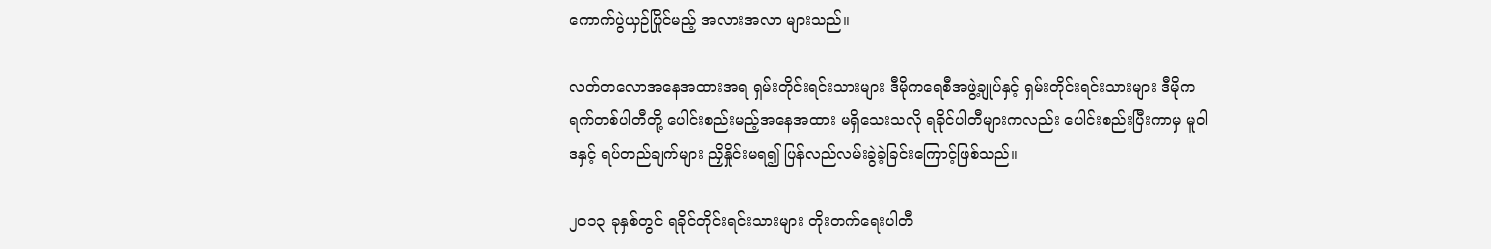ကောက်ပွဲယှဉ်ပြိုင်မည့် အလားအလာ များသည်။

လတ်တလောအနေအထားအရ ရှမ်းတိုင်းရင်းသားများ ဒီမိုကရေစီအဖွဲ့ချုပ်နှင့် ရှမ်းတိုင်းရင်းသားများ ဒီမိုကရက်တစ်ပါတီတို့ ပေါင်းစည်းမည့်အနေအထား မရှိသေးသလို ရခိုင်ပါတီများကလည်း ပေါင်းစည်းပြီးကာမှ မူဝါဒနှင့် ရပ်တည်ချက်များ ညှိနှိုင်းမရ၍ ပြန်လည်လမ်းခွဲခဲ့ခြင်းကြောင့်ဖြစ်သည်။

၂၀၁၃ ခုနှစ်တွင် ရခိုင်တိုင်းရင်းသားများ တိုးတက်ရေးပါတီ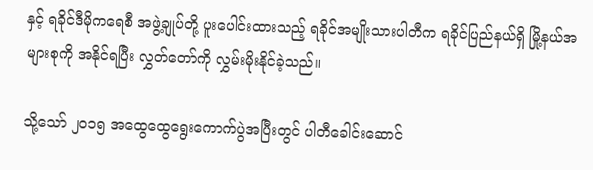နှင့် ရခိုင်ဒီမိုကရေစီ အဖွဲ့ချုပ်တို့ ပူးပေါင်းထားသည့် ရခိုင်အမျိုးသားပါတီက ရခိုင်ပြည်နယ်ရှိ မြို့နယ်အများစုကို အနိုင်ရပြီး လွှတ်တော်ကို လွှမ်းမိုးနိုင်ခဲ့သည်။

သို့သော် ၂၀၁၅ အထွေထွေရွေးကောက်ပွဲအပြီးတွင် ပါတီခေါင်းဆောင်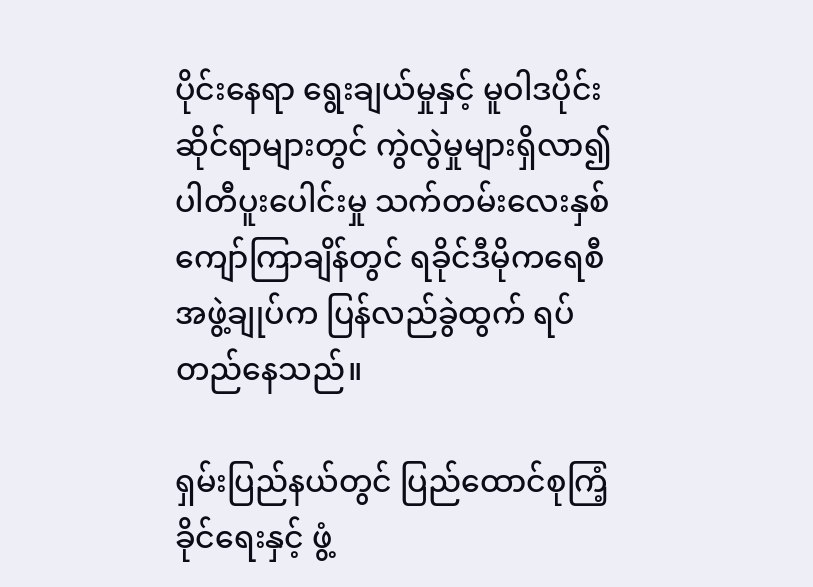ပိုင်းနေရာ ရွေးချယ်မှုနှင့် မူဝါဒပိုင်းဆိုင်ရာများတွင် ကွဲလွဲမှုများရှိလာ၍ ပါတီပူးပေါင်းမှု သက်တမ်းလေးနှစ်ကျော်ကြာချိန်တွင် ရခိုင်ဒီမိုကရေစီအဖွဲ့ချုပ်က ပြန်လည်ခွဲထွက် ရပ်တည်နေသည်။

ရှမ်းပြည်နယ်တွင် ပြည်ထောင်စုကြံ့ခိုင်ရေးနှင့် ဖွံ့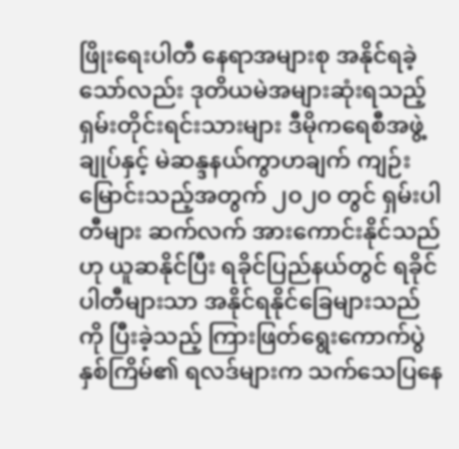ဖြိုးရေးပါတီ နေရာအများစု အနိုင်ရခဲ့သော်လည်း ဒုတိယမဲအများဆုံးရသည့် ရှမ်းတိုင်းရင်းသားများ ဒီမိုကရေစီအဖွဲ့ချုပ်နှင့် မဲဆန္ဒနယ်ကွာဟချက် ကျဉ်းမြောင်းသည့်အတွက် ၂၀၂၀ တွင် ရှမ်းပါတီများ ဆက်လက် အားကောင်းနိုင်သည်ဟု ယူဆနိုင်ပြီး ရခိုင်ပြည်နယ်တွင် ရခိုင်ပါတီများသာ အနိုင်ရနိုင်ခြေများသည်ကို ပြီးခဲ့သည့် ကြားဖြတ်ရွေးကောက်ပွဲနှစ်ကြိမ်၏ ရလဒ်များက သက်သေပြနေ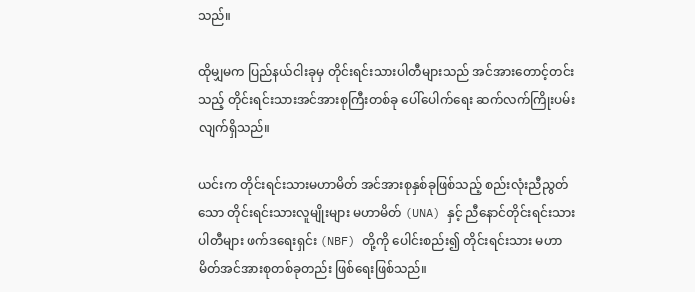သည်။

ထိုမျှမက ပြည်နယ်ငါးခုမှ တိုင်းရင်းသားပါတီများသည် အင်အားတောင့်တင်းသည့် တိုင်းရင်းသားအင်အားစုကြီးတစ်ခု ပေါ်ပေါက်ရေး ဆက်လက်ကြိုးပမ်းလျက်ရှိသည်။

ယင်းက တိုင်းရင်းသားမဟာမိတ် အင်အားစုနှစ်ခုဖြစ်သည့် စည်းလုံးညီညွတ်သော တိုင်းရင်းသားလူမျိုးများ မဟာမိတ် (UNA) နှင့် ညီနောင်တိုင်းရင်းသားပါတီများ ဖက်ဒရေးရှင်း (NBF) တို့ကို ပေါင်းစည်း၍ တိုင်းရင်းသား မဟာမိတ်အင်အားစုတစ်ခုတည်း ဖြစ်ရေးဖြစ်သည်။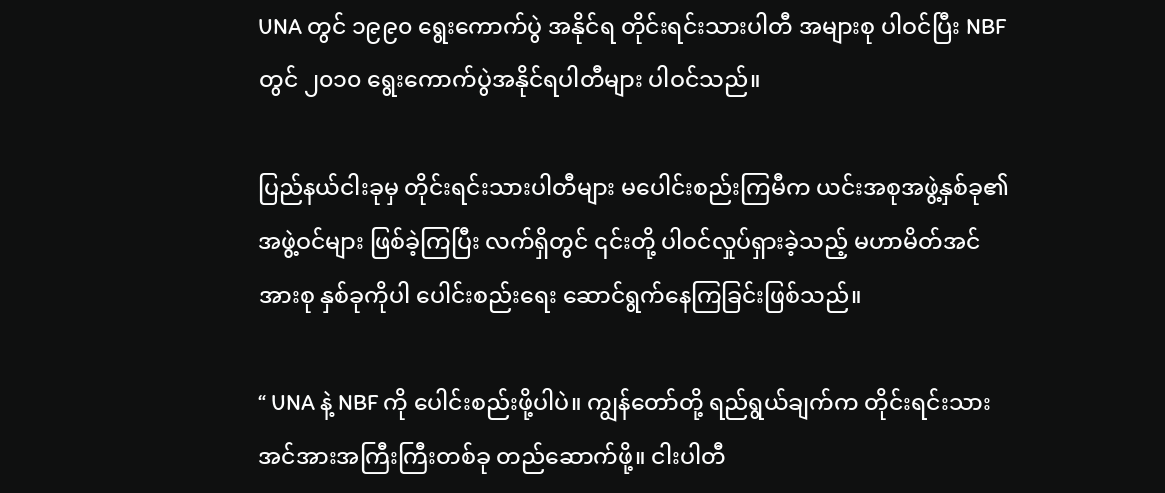UNA တွင် ၁၉၉၀ ရွေးကောက်ပွဲ အနိုင်ရ တိုင်းရင်းသားပါတီ အများစု ပါဝင်ပြီး NBF တွင် ၂၀၁၀ ရွေးကောက်ပွဲအနိုင်ရပါတီများ ပါဝင်သည်။

ပြည်နယ်ငါးခုမှ တိုင်းရင်းသားပါတီများ မပေါင်းစည်းကြမီက ယင်းအစုအဖွဲ့နှစ်ခု၏ အဖွဲ့ဝင်များ ဖြစ်ခဲ့ကြပြီး လက်ရှိတွင် ၎င်းတို့ ပါဝင်လှုပ်ရှားခဲ့သည့် မဟာမိတ်အင်အားစု နှစ်ခုကိုပါ ပေါင်းစည်းရေး ဆောင်ရွက်နေကြခြင်းဖြစ်သည်။

“ UNA နဲ့ NBF ကို ပေါင်းစည်းဖို့ပါပဲ။ ကျွန်တော်တို့ ရည်ရွယ်ချက်က တိုင်းရင်းသား အင်အားအကြီးကြီးတစ်ခု တည်ဆောက်ဖို့။ ငါးပါတီ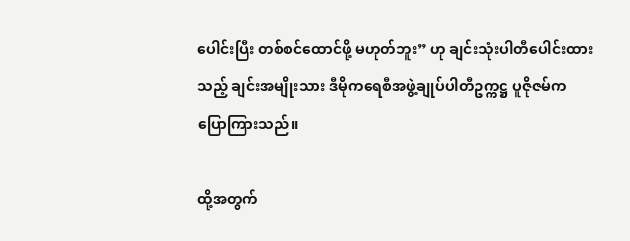ပေါင်းပြီး တစ်စင်ထောင်ဖို့ မဟုတ်ဘူး” ဟု ချင်းသုံးပါတီပေါင်းထားသည့် ချင်းအမျိုးသား ဒီမိုကရေစီအဖွဲ့ချုပ်ပါတီဥက္ကဋ္ဌ ပူဇိုဇမ်က ပြောကြားသည်။

ထို့အတွက်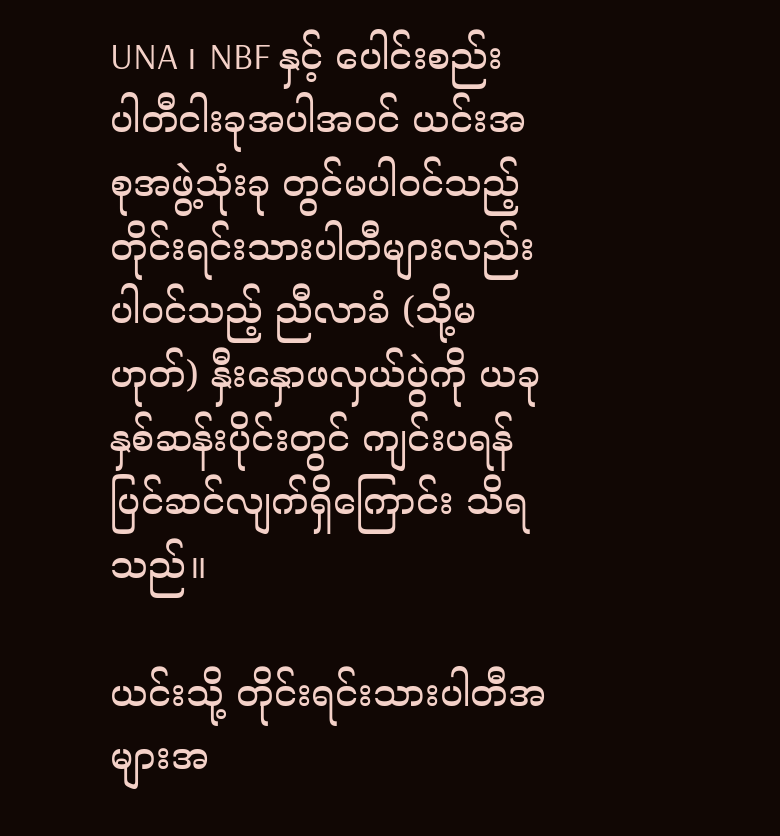UNA ၊ NBF နှင့် ပေါင်းစည်း ပါတီငါးခုအပါအဝင် ယင်းအစုအဖွဲ့သုံးခု တွင်မပါဝင်သည့် တိုင်းရင်းသားပါတီများလည်းပါဝင်သည့် ညီလာခံ (သို့မဟုတ်) နှီးနှောဖလှယ်ပွဲကို ယခုနှစ်ဆန်းပိုင်းတွင် ကျင်းပရန် ပြင်ဆင်လျက်ရှိကြောင်း သိရသည်။

ယင်းသို့ တိုင်းရင်းသားပါတီအများအ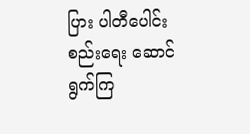ပြား ပါတီပေါင်းစည်းရေး ဆောင်ရွက်ကြ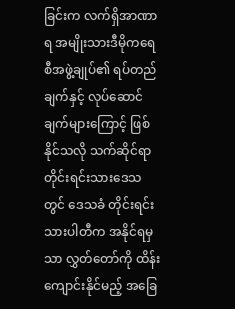ခြင်းက လက်ရှိအာဏာရ အမျိုးသားဒီမိုကရေစီအဖွဲ့ချုပ်၏ ရပ်တည်ချက်နှင့် လုပ်ဆောင်ချက်များကြောင့် ဖြစ်နိုင်သလို သက်ဆိုင်ရာ တိုင်းရင်းသားဒေသတွင် ဒေသခံ တိုင်းရင်းသားပါတီက အနိုင်ရမှသာ လွှတ်တော်ကို ထိန်းကျောင်းနိုင်မည့် အခြေ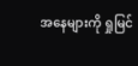အနေများကို ရှုမြင်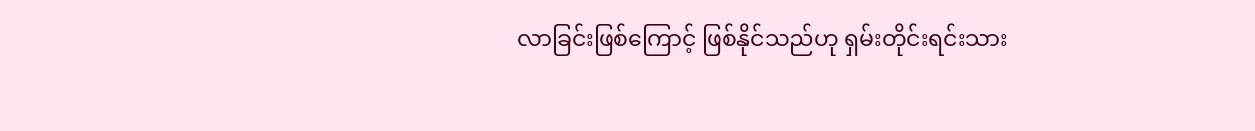လာခြင်းဖြစ်ကြောင့် ဖြစ်နိုင်သည်ဟု ရှမ်းတိုင်းရင်းသား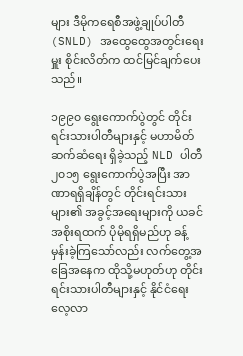များ ဒီမိုကရေစီအဖွဲ့ချုပ်ပါတီ (SNLD) အထွေထွေအတွင်းရေးမှူး စိုင်းလိတ်က ထင်မြင်ချက်ပေးသည်။

၁၉၉၀ ရွေးကောက်ပွဲတွင် တိုင်းရင်းသားပါတီများနှင့် မဟာမိတ်ဆက်ဆံရေး ရှိခဲ့သည့် NLD ပါတီ ၂၀၁၅ ရွေးကောက်ပွဲအပြီး အာဏာရရှိချိန်တွင် တိုင်းရင်းသားများ၏ အခွင့်အရေးများကို ယခင်အစိုးရထက် ပိုမိုရရှိမည်ဟု ခန့်မှန်းခဲ့ကြသော်လည်း လက်တွေ့အခြေအနေက ထိုသို့မဟုတ်ဟု တိုင်းရင်းသားပါတီများနှင့် နိုင်ငံရေးလေ့လာ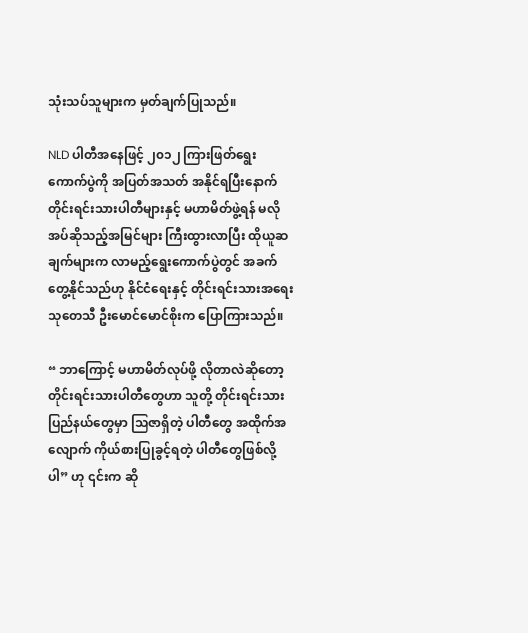သုံးသပ်သူများက မှတ်ချက်ပြုသည်။

NLD ပါတီအနေဖြင့် ၂၀၁၂ ကြားဖြတ်ရွေးကောက်ပွဲကို အပြတ်အသတ် အနိုင်ရပြီးနောက် တိုင်းရင်းသားပါတီများနှင့် မဟာမိတ်ဖွဲ့ရန် မလိုအပ်ဆိုသည့်အမြင်များ ကြီးထွားလာပြီး ထိုယူဆချက်များက လာမည့်ရွေးကောက်ပွဲတွင် အခက်တွေ့နိုင်သည်ဟု နိုင်ငံရေးနှင့် တိုင်းရင်းသားအရေး သုတေသီ ဦးမောင်မောင်စိုးက ပြောကြားသည်။

“ ဘာကြောင့် မဟာမိတ်လုပ်ဖို့ လိုတာလဲဆိုတော့ တိုင်းရင်းသားပါတီတွေဟာ သူတို့ တိုင်းရင်းသားပြည်နယ်တွေမှာ သြဇာရှိတဲ့ ပါတီတွေ အထိုက်အလျောက် ကိုယ်စားပြုခွင့်ရတဲ့ ပါတီတွေဖြစ်လို့ပါ” ဟု ၎င်းက ဆို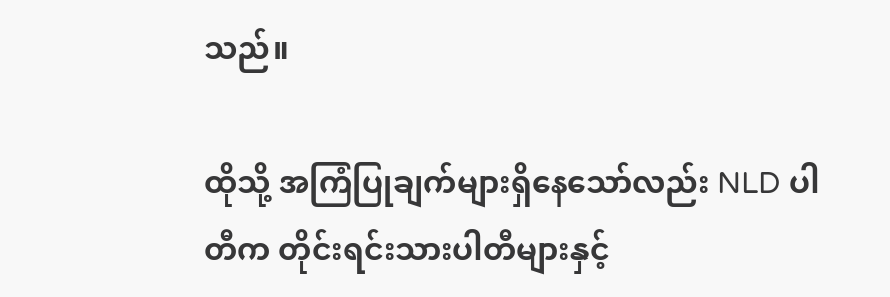သည်။

ထိုသို့ အကြံပြုချက်များရှိနေသော်လည်း NLD ပါတီက တိုင်းရင်းသားပါတီများနှင့်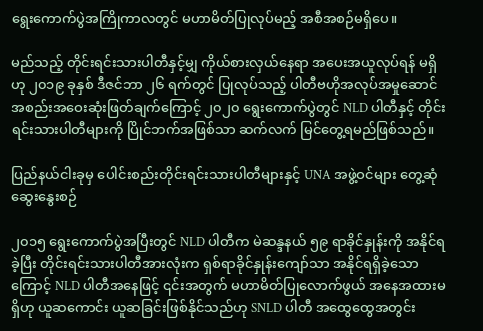ရွေးကောက်ပွဲအကြိုကာလတွင် မဟာမိတ်ပြုလုပ်မည့် အစီအစဉ်မရှိပေ။

မည်သည့် တိုင်းရင်းသားပါတီနှင့်မျှ ကိုယ်စားလှယ်နေရာ အပေးအယူလုပ်ရန် မရှိဟု ၂၀၁၉ ခုနှစ် ဒီဇင်ဘာ ၂၆ ရက်တွင် ပြုလုပ်သည့် ပါတီဗဟိုအလုပ်အမှုဆောင် အစည်းအဝေးဆုံးဖြတ်ချက်ကြောင့် ၂၀၂၀ ရွေးကောက်ပွဲတွင် NLD ပါတီနှင့် တိုင်းရင်းသားပါတီများကို ပြိုင်ဘက်အဖြစ်သာ ဆက်လက် မြင်တွေ့ရမည်ဖြစ်သည်။

ပြည်နယ်ငါးခုမှ ပေါင်းစည်းတိုင်းရင်းသားပါတီများနှင့် UNA အဖွဲ့ဝင်များ တွေ့ဆုံဆွေးနွေးစဉ်

၂၀၁၅ ရွေးကောက်ပွဲအပြီးတွင် NLD ပါတီက မဲဆန္ဒနယ် ၅၉ ရာခိုင်နှုန်းကို အနိုင်ရခဲ့ပြီး တိုင်းရင်းသားပါတီအားလုံးက ရှစ်ရာခိုင်နှုန်းကျော်သာ အနိုင်ရရှိခဲ့သောကြောင့် NLD ပါတီအနေဖြင့် ၎င်းအတွက် မဟာမိတ်ပြုလောက်ဖွယ် အနေအထားမရှိဟု ယူဆကောင်း ယူဆခြင်းဖြစ်နိုင်သည်ဟု SNLD ပါတီ အထွေထွေအတွင်း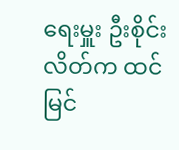ရေးမှူး ဦးစိုင်းလိတ်က ထင်မြင်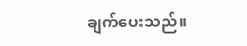ချက်ပေးသည်။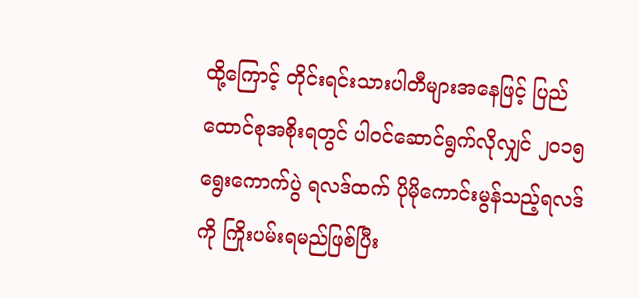ထို့ကြောင့် တိုင်းရင်းသားပါတီများအနေဖြင့် ပြည်ထောင်စုအစိုးရတွင် ပါဝင်ဆောင်ရွက်လိုလျှင် ၂၀၁၅ ရွေးကောက်ပွဲ ရလဒ်ထက် ပိုမိုကောင်းမွန်သည့်ရလဒ်ကို ကြိုးပမ်းရမည်ဖြစ်ပြီး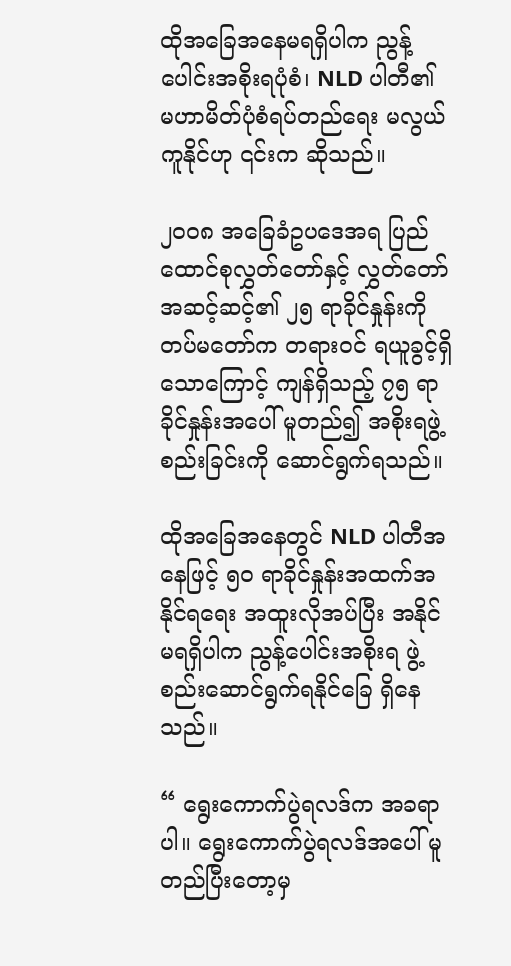ထိုအခြေအနေမရရှိပါက ညွန့်ပေါင်းအစိုးရပုံစံ၊ NLD ပါတီ၏ မဟာမိတ်ပုံစံရပ်တည်ရေး မလွယ်ကူနိုင်ဟု ၎င်းက ဆိုသည်။

၂၀၀၈ အခြေခံဥပဒေအရ ပြည်ထောင်စုလွှတ်တော်နှင့် လွှတ်တော်အဆင့်ဆင့်၏ ၂၅ ရာခိုင်နှုန်းကို တပ်မတော်က တရားဝင် ရယူခွင့်ရှိသောကြောင့် ကျန်ရှိသည့် ၇၅ ရာခိုင်နှုန်းအပေါ် မူတည်၍ အစိုးရဖွဲ့စည်းခြင်းကို ဆောင်ရွက်ရသည်။

ထိုအခြေအနေတွင် NLD ပါတီအနေဖြင့် ၅၀ ရာခိုင်နှုန်းအထက်အနိုင်ရရေး အထူးလိုအပ်ပြီး အနိုင်မရရှိပါက ညွန့်ပေါင်းအစိုးရ ဖွဲ့စည်းဆောင်ရွက်ရနိုင်ခြေ ရှိနေသည်။

“ ရွေးကောက်ပွဲရလဒ်က အခရာပါ။ ရွေးကောက်ပွဲရလဒ်အပေါ် မူတည်ပြီးတော့မှ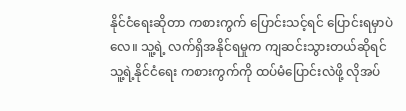နိုင်ငံရေးဆိုတာ ကစားကွက် ပြောင်းသင့်ရင် ပြောင်းရမှာပဲလေ။ သူ့ရဲ့ လက်ရှိအနိုင်ရမှုက ကျဆင်းသွားတယ်ဆိုရင် သူ့ရဲ့နိုင်ငံရေး ကစားကွက်ကို ထပ်မံပြောင်းလဲဖို့ လိုအပ်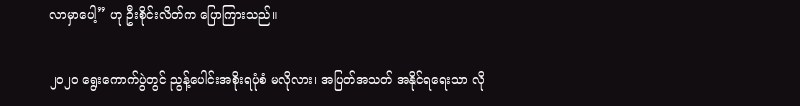လာမှာပေါ့” ဟု ဦးစိုင်းလိတ်က ပြောကြားသည်။

၂၀၂၀ ရွေးကောက်ပွဲတွင် ညွန့်ပေါင်းအစိုးရပုံစံ မလိုလား၊ အပြတ်အသတ် အနိုင်ရရေးသာ လို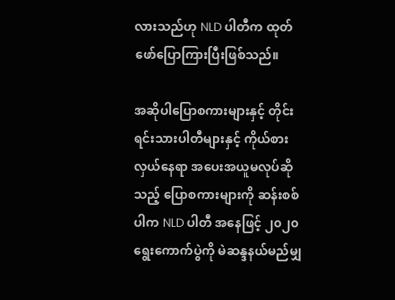လားသည်ဟု NLD ပါတီက ထုတ်ဖော်ပြောကြားပြီးဖြစ်သည်။

အဆိုပါပြောစကားများနှင့် တိုင်းရင်းသားပါတီများနှင့် ကိုယ်စားလှယ်နေရာ အပေးအယူမလုပ်ဆိုသည့် ပြောစကားများကို ဆန်းစစ်ပါက NLD ပါတီ အနေဖြင့် ၂၀၂၀ ရွေးကောက်ပွဲကို မဲဆန္ဒနယ်မည်မျှ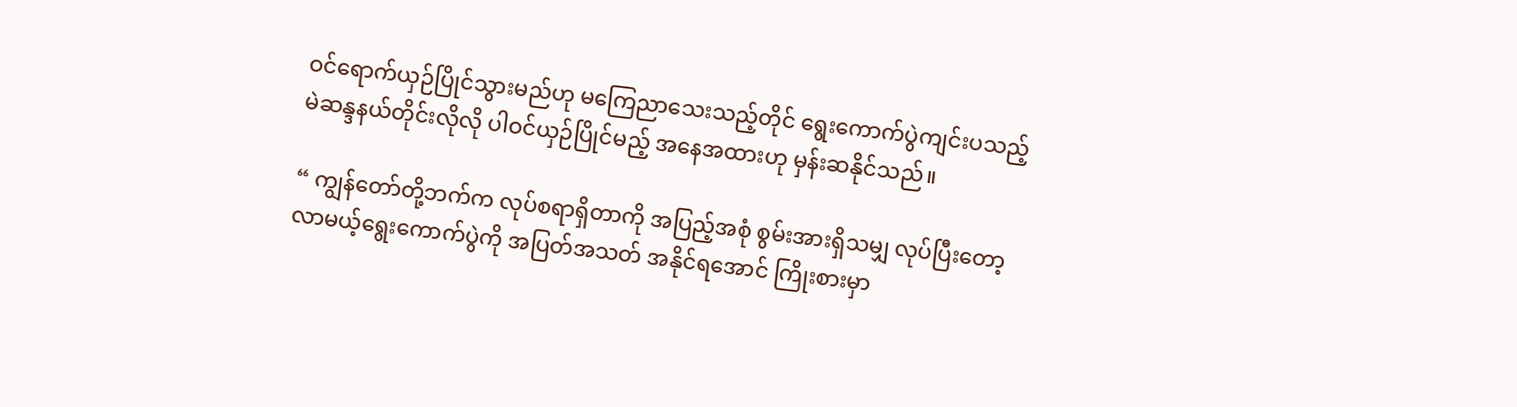ဝင်ရောက်ယှဉ်ပြိုင်သွားမည်ဟု မကြေညာသေးသည့်တိုင် ရွေးကောက်ပွဲကျင်းပသည့် မဲဆန္ဒနယ်တိုင်းလိုလို ပါဝင်ယှဉ်ပြိုင်မည့် အနေအထားဟု မှန်းဆနိုင်သည်။

“ ကျွန်တော်တို့ဘက်က လုပ်စရာရှိတာကို အပြည့်အစုံ စွမ်းအားရှိသမျှ လုပ်ပြီးတော့ လာမယ့်ရွေးကောက်ပွဲကို အပြတ်အသတ် အနိုင်ရအောင် ကြိုးစားမှာ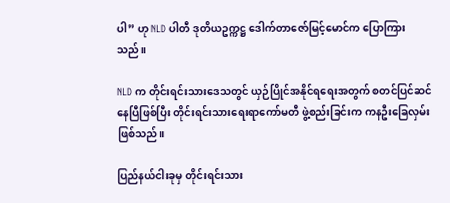ပါ” ဟု NLD ပါတီ ဒုတိယဥက္ကဋ္ဌ ဒေါက်တာဇော်မြင့်မောင်က ပြောကြားသည်။

NLD က တိုင်းရင်းသားဒေသတွင် ယှဉ်ပြိုင်အနိုင်ရရေးအတွက် စတင်ပြင်ဆင်နေပြီဖြစ်ပြီး တိုင်းရင်းသားရေးရာကော်မတီ ဖွဲ့စည်းခြင်းက ကနဦးခြေလှမ်းဖြစ်သည်။

ပြည်နယ်ငါးခုမှ တိုင်းရင်းသား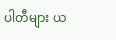ပါတီများ ယ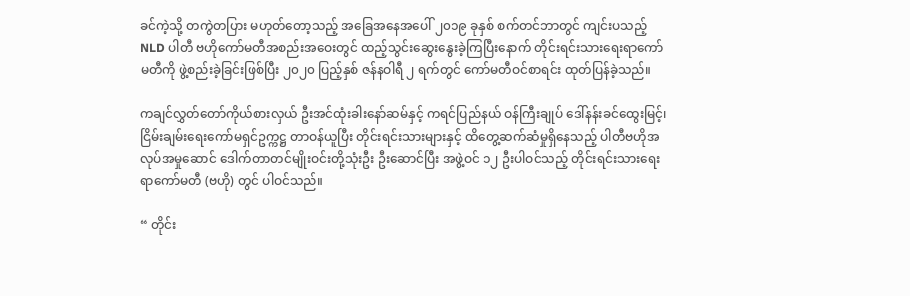ခင်ကဲ့သို့ တကွဲတပြား မဟုတ်တော့သည့် အခြေအနေအပေါ် ၂၀၁၉ ခုနှစ် စက်တင်ဘာတွင် ကျင်းပသည့် NLD ပါတီ ဗဟိုကော်မတီအစည်းအဝေးတွင် ထည့်သွင်းဆွေးနွေးခဲ့ကြပြီးနောက် တိုင်းရင်းသားရေးရာကော်မတီကို ဖွဲ့စည်းခဲ့ခြင်းဖြစ်ပြီး ၂၀၂၀ ပြည့်နှစ် ဇန်နဝါရီ ၂ ရက်တွင် ကော်မတီဝင်စာရင်း ထုတ်ပြန်ခဲ့သည်။

ကချင်လွှတ်တော်ကိုယ်စားလှယ် ဦးအင်ထုံးခါးနော်ဆမ်နှင့် ကရင်ပြည်နယ် ဝန်ကြီးချုပ် ဒေါ်နန်းခင်ထွေးမြင့်၊ ငြိမ်းချမ်းရေးကော်မရှင်ဥက္ကဋ္ဌ တာဝန်ယူပြီး တိုင်းရင်းသားများနှင့် ထိတွေ့ဆက်ဆံမှုရှိနေသည့် ပါတီဗဟိုအလုပ်အမှုဆောင် ဒေါက်တာတင်မျိုးဝင်းတို့သုံးဦး ဦးဆောင်ပြီး အဖွဲ့ဝင် ၁၂ ဦးပါဝင်သည့် တိုင်းရင်းသားရေးရာကော်မတီ (ဗဟို) တွင် ပါဝင်သည်။

“ တိုင်း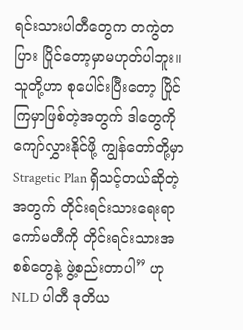ရင်းသားပါတီတွေက တကွဲတပြား ပြိုင်တော့မှာမဟုတ်ပါဘူး။ သူတို့ဟာ စုပေါင်းပြီးတော့ ပြိုင်ကြမှာဖြစ်တဲ့အတွက် ဒါတွေကို ကျော်လွှားနိုင်ဖို့ ကျွန်တော်တို့မှာ Stragetic Plan ရှိသင့်တယ်ဆိုတဲ့အတွက် တိုင်းရင်းသားရေးရာကော်မတီကို တိုင်းရင်းသားအစစ်တွေနဲ့ ဖွဲ့စည်းတာပါ” ဟု NLD ပါတီ ဒုတိယ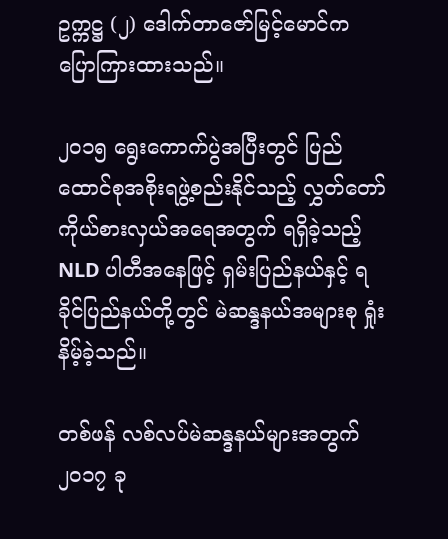ဥက္ကဋ္ဌ (၂) ဒေါက်တာဇော်မြင့်မောင်က ပြောကြားထားသည်။

၂၀၁၅ ရွေးကောက်ပွဲအပြီးတွင် ပြည်ထောင်စုအစိုးရဖွဲ့စည်းနိုင်သည့် လွှတ်တော်ကိုယ်စားလှယ်အရေအတွက် ရရှိခဲ့သည့် NLD ပါတီအနေဖြင့် ရှမ်းပြည်နယ်နှင့် ရခိုင်ပြည်နယ်တို့တွင် မဲဆန္ဒနယ်အများစု ရှုံးနိမ့်ခဲ့သည်။

တစ်ဖန် လစ်လပ်မဲဆန္ဒနယ်များအတွက် ၂၀၁၇ ခု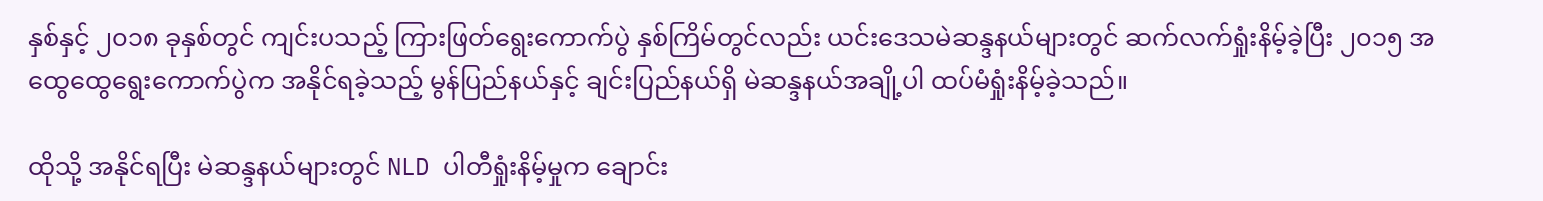နှစ်နှင့် ၂၀၁၈ ခုနှစ်တွင် ကျင်းပသည့် ကြားဖြတ်ရွေးကောက်ပွဲ နှစ်ကြိမ်တွင်လည်း ယင်းဒေသမဲဆန္ဒနယ်များတွင် ဆက်လက်ရှုံးနိမ့်ခဲ့ပြီး ၂၀၁၅ အထွေထွေရွေးကောက်ပွဲက အနိုင်ရခဲ့သည့် မွန်ပြည်နယ်နှင့် ချင်းပြည်နယ်ရှိ မဲဆန္ဒနယ်အချို့ပါ ထပ်မံရှုံးနိမ့်ခဲ့သည်။

ထိုသို့ အနိုင်ရပြီး မဲဆန္ဒနယ်များတွင် NLD ပါတီရှုံးနိမ့်မှုက ချောင်း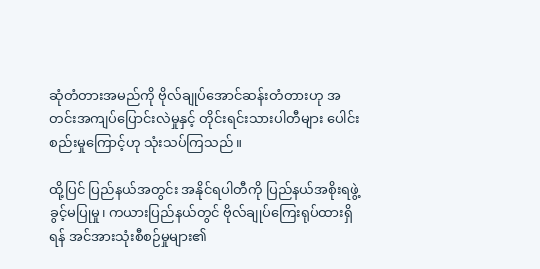ဆုံတံတားအမည်ကို ဗိုလ်ချုပ်အောင်ဆန်းတံတားဟု အတင်းအကျပ်ပြောင်းလဲမှုနှင့် တိုင်းရင်းသားပါတီများ ပေါင်းစည်းမှုကြောင့်ဟု သုံးသပ်ကြသည်။

ထို့ပြင် ပြည်နယ်အတွင်း အနိုင်ရပါတီကို ပြည်နယ်အစိုးရဖွဲ့ခွင့်မပြုမှု၊ ကယားပြည်နယ်တွင် ဗိုလ်ချုပ်ကြေးရုပ်ထားရှိရန် အင်အားသုံးစီစဉ်မှုများ၏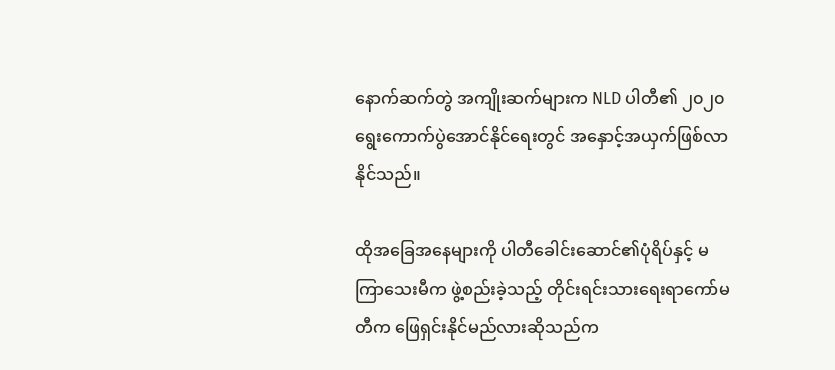နောက်ဆက်တွဲ အကျိုးဆက်များက NLD ပါတီ၏ ၂၀၂၀ ရွေးကောက်ပွဲအောင်နိုင်ရေးတွင် အနှောင့်အယှက်ဖြစ်လာနိုင်သည်။

ထိုအခြေအနေများကို ပါတီခေါင်းဆောင်၏ပုံရိပ်နှင့် မကြာသေးမီက ဖွဲ့စည်းခဲ့သည့် တိုင်းရင်းသားရေးရာကော်မတီက ဖြေရှင်းနိုင်မည်လားဆိုသည်က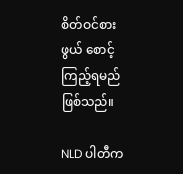စိတ်ဝင်စားဖွယ် စောင့်ကြည့်ရမည်ဖြစ်သည်။

NLD ပါတီက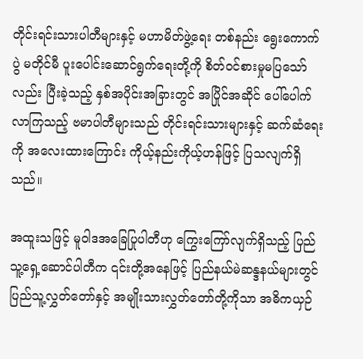တိုင်းရင်းသားပါတီများနှင့် မဟာမိတ်ဖွဲ့ရေး တစ်နည်း ရွေးကောက်ပွဲ မတိုင်မီ ပူးပေါင်းဆောင်ရွက်ရေးတို့ကို စိတ်ဝင်စားမှုမပြသော်လည်း ပြီးခဲ့သည့် နှစ်အပိုင်းအခြားတွင် အပြိုင်အဆိုင် ပေါ်ပေါက်လာကြသည့် ဗမာပါတီများသည် တိုင်းရင်းသားများနှင့် ဆက်ဆံရေးကို အလေးထားကြောင်း ကိုယ့်နည်းကိုယ့်ဟန်ဖြင့် ပြသလျက်ရှိသည်။

အထူးသဖြင့် မူဝါဒအခြေပြုပါတီဟု ကြွေးကြော်လျက်ရှိသည့် ပြည်သူ့ရှေ့ဆောင်ပါတီက ၎င်းတို့အနေဖြင့် ပြည်နယ်မဲဆန္ဒနယ်များတွင် ပြည်သူ့လွှတ်တော်နှင့် အမျိုးသားလွှတ်တော်တို့ကိုသာ အဓိကယှဉ်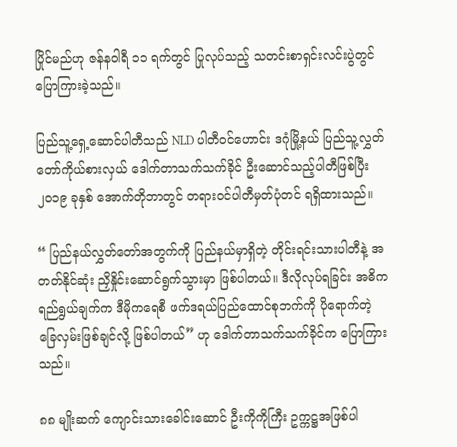ပြိုင်မည်ဟု ဇန်နဝါရီ ၁၁ ရက်တွင် ပြုလုပ်သည့် သတင်းစာရှင်းလင်းပွဲတွင် ပြောကြားခဲ့သည်။

ပြည်သူ့ရှေ့ဆောင်ပါတီသည် NLD ပါတီဝင်ဟောင်း ဒဂုံမြို့နယ် ပြည်သူ့လွှတ်တော်ကိုယ်စားလှယ် ဒေါက်တာသက်သက်ခိုင် ဦးဆောင်သည့်ပါတီဖြစ်ပြီး ၂၀၁၉ ခုနှစ် အောက်တိုဘာတွင် တရားဝင်ပါတီမှတ်ပုံတင် ရရှိထားသည်။

“ ပြည်နယ်လွှတ်တော်အတွက်ကို ပြည်နယ်မှာရှိတဲ့ တိုင်းရင်းသားပါတီနဲ့ အတတ်နိုင်ဆုံး ညှိနှိုင်းဆောင်ရွက်သွားမှာ ဖြစ်ပါတယ်။ ဒီလိုလုပ်ရခြင်း အဓိကရည်ရွယ်ချက်က ဒီမိုကရေစီ ဖက်ဒရယ်ပြည်ထောင်စုဘက်ကို ပိုရောက်တဲ့ ခြေလှမ်းဖြစ်ချင်လို့ ဖြစ်ပါတယ်” ဟု ဒေါက်တာသက်သက်ခိုင်က ပြောကြားသည်။

၈၈ မျိုးဆက် ကျောင်းသားခေါင်းဆောင် ဦးကိုကိုကြီး ဥက္ကဋ္ဌအဖြစ်ပါ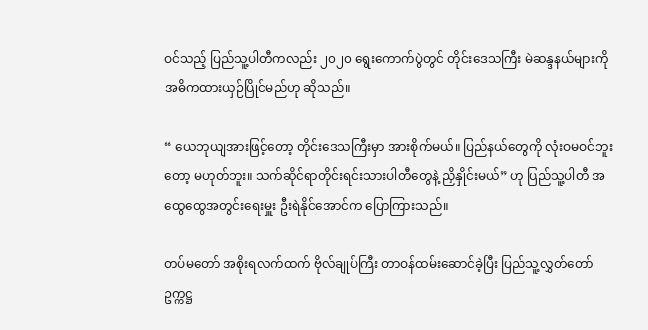ဝင်သည့် ပြည်သူ့ပါတီကလည်း ၂၀၂၀ ရွေးကောက်ပွဲတွင် တိုင်းဒေသကြီး မဲဆန္ဒနယ်များကို အဓိကထားယှဉ်ပြိုင်မည်ဟု ဆိုသည်။

“ ယေဘုယျအားဖြင့်တော့ တိုင်းဒေသကြီးမှာ အားစိုက်မယ်။ ပြည်နယ်တွေကို လုံးဝမဝင်ဘူးတော့ မဟုတ်ဘူး။ သက်ဆိုင်ရာတိုင်းရင်းသားပါတီတွေနဲ့ ညှိနှိုင်းမယ်” ဟု ပြည်သူ့ပါတီ အထွေထွေအတွင်းရေးမှူး ဦးရဲနိုင်အောင်က ပြောကြားသည်။

တပ်မတော် အစိုးရလက်ထက် ဗိုလ်ချုပ်ကြီး တာဝန်ထမ်းဆောင်ခဲ့ပြီး ပြည်သူ့လွှတ်တော် ဥက္ကဋ္ဌ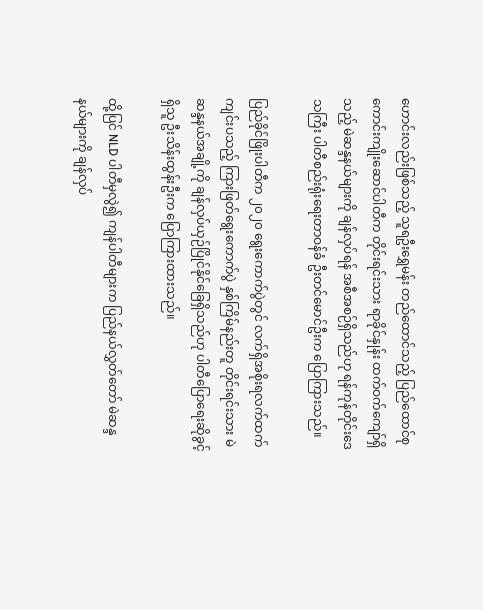ဟောင်းလည်းဖြစ်သည့် သူရဦးရွှေမန်း တည်ထောင်သည့် ပြည်ထောင်စု ကောင်းကျိုးဆောင်ပါတီက တိုင်းရင်းသား ရာခိုင်နှုန်း ထက်ဝက်ကျော်ရှိသည့် မဲဆန္ဒနယ်များကို ချန်လှပ်ရန် အစီအစဉ်ရှိသည်ဟု ရန်ကုန်တိုင်းဒေသကြီး ပါတီစည်းရုံးရေးတာဝန်ခံ ဦးတင်မောင်ဦးက ပြောကြားသည်။

ပြည်ခိုင်ဖြိုးပါတီက ၂၀၂၀ ရွေးကောက်ပွဲတွင် လက်ရှိအစိုးရလက်ထက်ကျင်းပသည့် ကြားဖြတ်ရွေးကောက်ပွဲ နှစ်ကြိမ်နည်းတူ တိုင်းရင်းသား မဲဆန္ဒနယ်အချို့ကို ချန်လှပ်ယှဉ်ပြိုင်နိုင်ခြေရှိသည်ဟု ပါတီပြောရေးဆိုခွင့်ရှိသူ ဦးသိန်းထွန်းဦးက ပြောကြားထားသည်။

ထို့ပြင် NLD ပါတီမှလွဲ၍ ကျန်ပါတီများက ပြည်နယ်လွှတ်တော် မဲဆန္ဒနယ်များကို ချန်လှပ်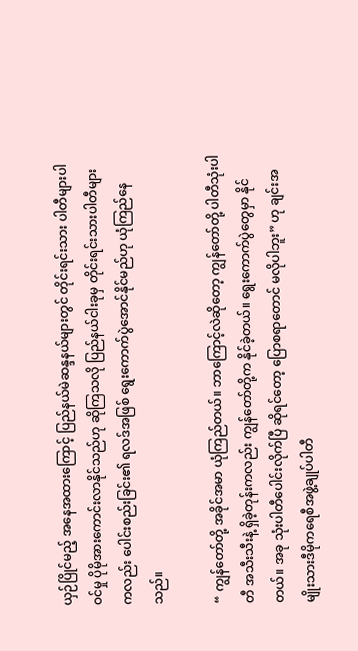ယှဉ်ပြိုင်မည့် အနေအထားကြောင့် ပြည်နယ်မဲဆန္ဒနယ်များတွင် တိုင်းရင်းသား ပါတီများပါဝင်မှု ပိုမိုအားကောင်းလာနိုင်သည်ဟု ဆိုကြသလို ပြည်နယ်ငါးခုမှ တိုင်းရင်းသားပါတီများကလည်း ပေါင်းစည်းခြင်း၏ ရလဒ်အဖြစ် ရွေးကောက်ပွဲအောင်နိုင်မည်ဟု ယုံကြည်နေသည်။

“ ကျွန်တော်တို့ အခိုင်အမာ ယုံကြည်တယ်။ ဘာကြောင့်လဲဆိုတော့ ကျွန်တော်တို့ ပါတီသုံးပါတီ အသီးသီးနဲ့ ရှိခဲ့တုန်းကလည်း ကျွန်တော်တို့က နိုင်ခဲ့တယ်။ ရွေးကောက်ပွဲတွေမှာ နိုင်တယ်။ အခု သုံးပါတီပေါင်းလိုက်ပြီ ဆိုရင်တော့ ပြောစရာတောင် မလိုပါဘူး” ဟု ချင်းအမျိုးသားဒီမိုကရေစီအဖွဲ့ချုပ်ပါတီ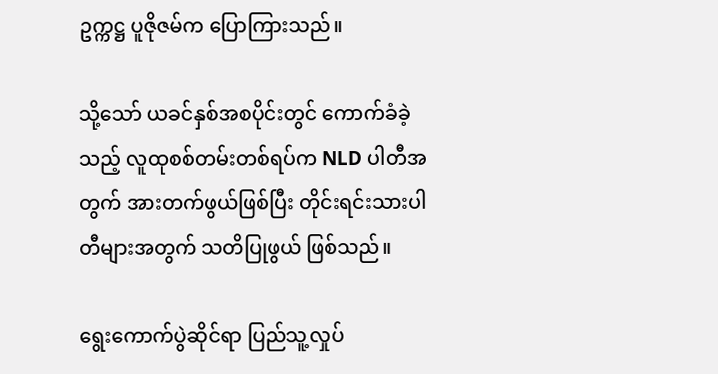ဥက္ကဋ္ဌ ပူဇိုဇမ်က ပြောကြားသည်။

သို့သော် ယခင်နှစ်အစပိုင်းတွင် ကောက်ခံခဲ့သည့် လူထုစစ်တမ်းတစ်ရပ်က NLD ပါတီအတွက် အားတက်ဖွယ်ဖြစ်ပြီး တိုင်းရင်းသားပါတီများအတွက် သတိပြုဖွယ် ဖြစ်သည်။

ရွေးကောက်ပွဲဆိုင်ရာ ပြည်သူ့လှုပ်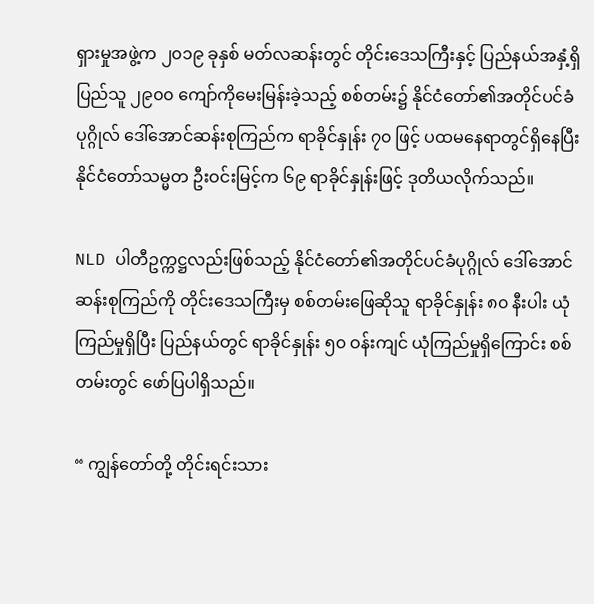ရှားမှုအဖွဲ့က ၂၀၁၉ ခုနှစ် မတ်လဆန်းတွင် တိုင်းဒေသကြီးနှင့် ပြည်နယ်အနှံ့ရှိ ပြည်သူ ၂၉၀၀ ကျော်ကိုမေးမြန်းခဲ့သည့် စစ်တမ်း၌ နိုင်ငံတော်၏အတိုင်ပင်ခံပုဂ္ဂိုလ် ဒေါ်အောင်ဆန်းစုကြည်က ရာခိုင်နှုန်း ၇၀ ဖြင့် ပထမနေရာတွင်ရှိနေပြီး နိုင်ငံတော်သမ္မတ ဦးဝင်းမြင့်က ၆၉ ရာခိုင်နှုန်းဖြင့် ဒုတိယလိုက်သည်။

NLD ပါတီဥက္ကဋ္ဌလည်းဖြစ်သည့် နိုင်ငံတော်၏အတိုင်ပင်ခံပုဂ္ဂိုလ် ဒေါ်အောင်ဆန်းစုကြည်ကို တိုင်းဒေသကြီးမှ စစ်တမ်းဖြေဆိုသူ ရာခိုင်နှုန်း ၈၀ နီးပါး ယုံကြည်မှုရှိပြီး ပြည်နယ်တွင် ရာခိုင်နှုန်း ၅၀ ဝန်းကျင် ယုံကြည်မှုရှိကြောင်း စစ်တမ်းတွင် ဖော်ပြပါရှိသည်။

“ ကျွန်တော်တို့ တိုင်းရင်းသား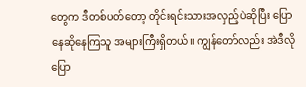တွေက ဒီတစ်ပတ်တော့ တိုင်းရင်းသားအလှည့်ပဲဆိုပြီး ပြောနေဆိုနေကြသူ အများကြီးရှိတယ်။ ကျွန်တော်လည်း အဲဒီလိုပြော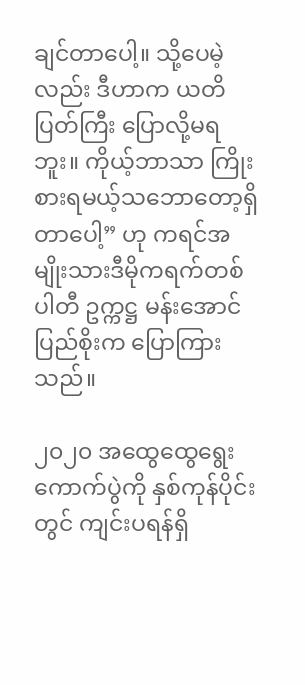ချင်တာပေါ့။ သို့ပေမဲ့လည်း ဒီဟာက ယတိပြတ်ကြီး ပြောလို့မရဘူး။ ကိုယ့်ဘာသာ ကြိုးစားရမယ့်သဘောတော့ရှိတာပေါ့” ဟု ကရင်အမျိုးသားဒီမိုကရက်တစ်ပါတီ ဥက္ကဋ္ဌ မန်းအောင်ပြည်စိုးက ပြောကြားသည်။

၂၀၂၀ အထွေထွေရွေးကောက်ပွဲကို နှစ်ကုန်ပိုင်းတွင် ကျင်းပရန်ရှိ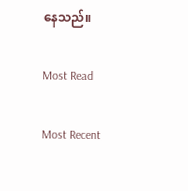နေသည်။

Most Read

Most Recent